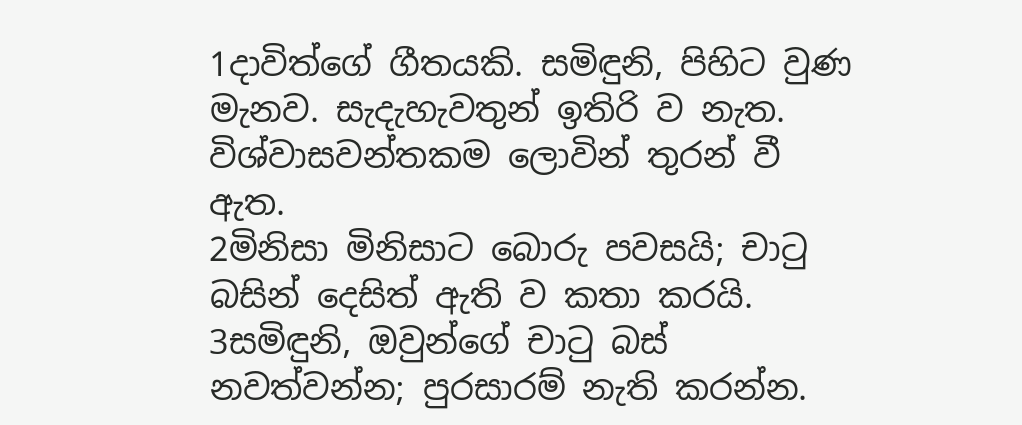1දාවිත්ගේ ගීතයකි. සමිඳුනි, පිහිට වුණ මැනව. සැදැහැවතුන් ඉතිරි ව නැත. විශ්වාසවන්තකම ලොවින් තුරන් වී ඇත.
2මිනිසා මිනිසාට බොරු පවසයි; චාටු බසින් දෙසිත් ඇති ව කතා කරයි.
3සමිඳුනි, ඔවුන්ගේ චාටු බස් නවත්වන්න; පුරසාරම් නැති කරන්න.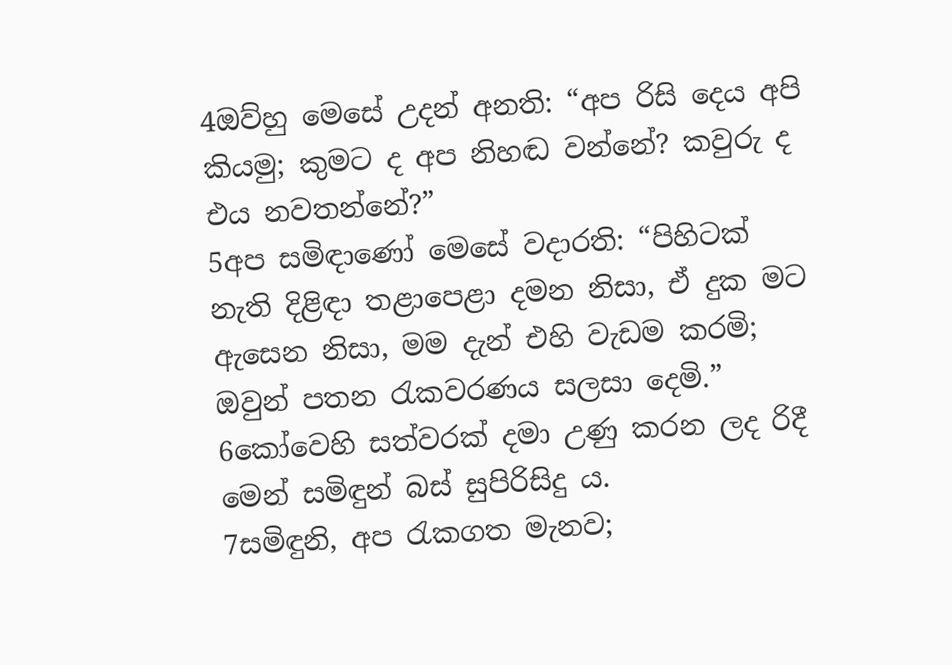4ඔව්හු මෙසේ උදන් අනති: “අප රිසි දෙය අපි කියමු; කුමට ද අප නිහඬ වන්නේ? කවුරු ද එය නවතන්නේ?”
5අප සමිඳාණෝ මෙසේ වදාරති: “පිහිටක් නැති දිළිඳා තළාපෙළා දමන නිසා, ඒ දුක මට ඇසෙන නිසා, මම දැන් එහි වැඩම කරමි; ඔවුන් පතන රැකවරණය සලසා දෙමි.”
6කෝවෙහි සත්වරක් දමා උණු කරන ලද රිදී මෙන් සමිඳුන් බස් සුපිරිසිදු ය.
7සමිඳුනි, අප රැකගත මැනව;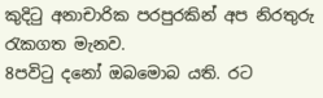කුදිටු අනාචාරික පරපුරකින් අප නිරතුරු රැකගත මැනව.
8පවිටු දනෝ ඔබමොබ යති. රට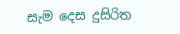සැම දෙස දුසිරිත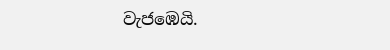වැජඹෙයි.